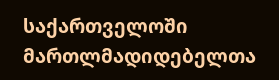საქართველოში მართლმადიდებელთა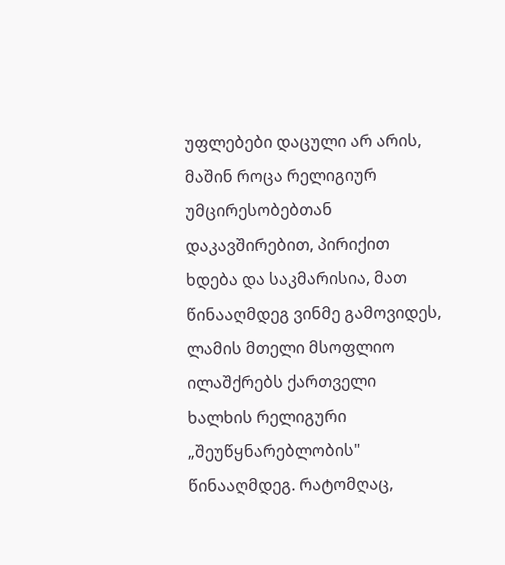უფლებები დაცული არ არის, მაშინ როცა რელიგიურ უმცირესობებთან დაკავშირებით, პირიქით ხდება და საკმარისია, მათ წინააღმდეგ ვინმე გამოვიდეს, ლამის მთელი მსოფლიო ილაშქრებს ქართველი ხალხის რელიგური „შეუწყნარებლობის" წინააღმდეგ. რატომღაც,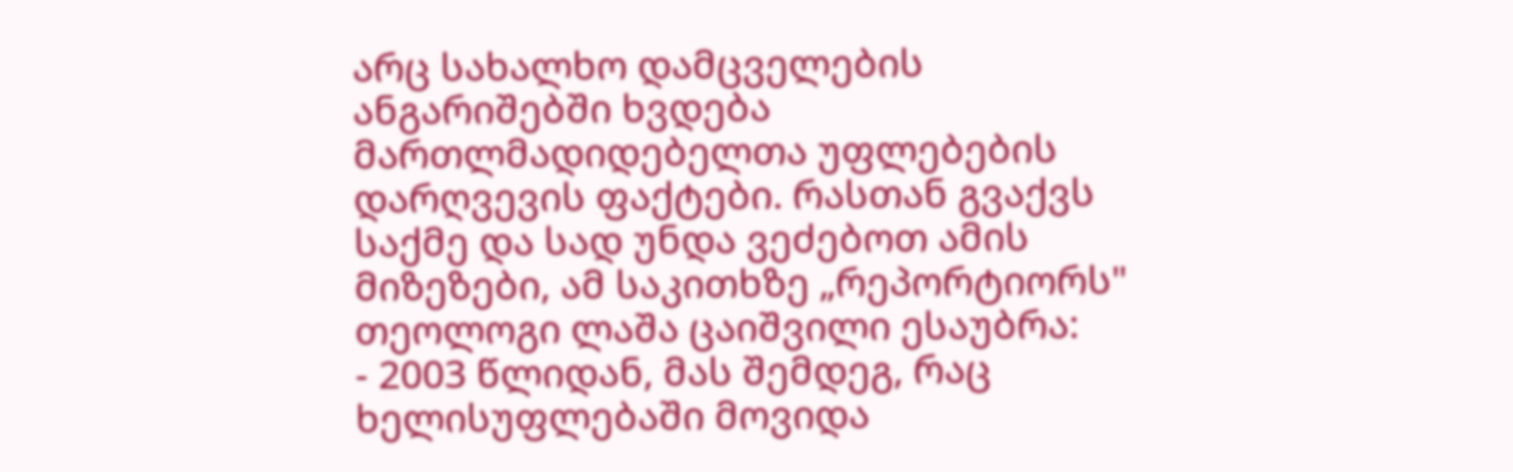არც სახალხო დამცველების ანგარიშებში ხვდება მართლმადიდებელთა უფლებების დარღვევის ფაქტები. რასთან გვაქვს საქმე და სად უნდა ვეძებოთ ამის მიზეზები, ამ საკითხზე „რეპორტიორს" თეოლოგი ლაშა ცაიშვილი ესაუბრა:
- 2003 წლიდან, მას შემდეგ, რაც ხელისუფლებაში მოვიდა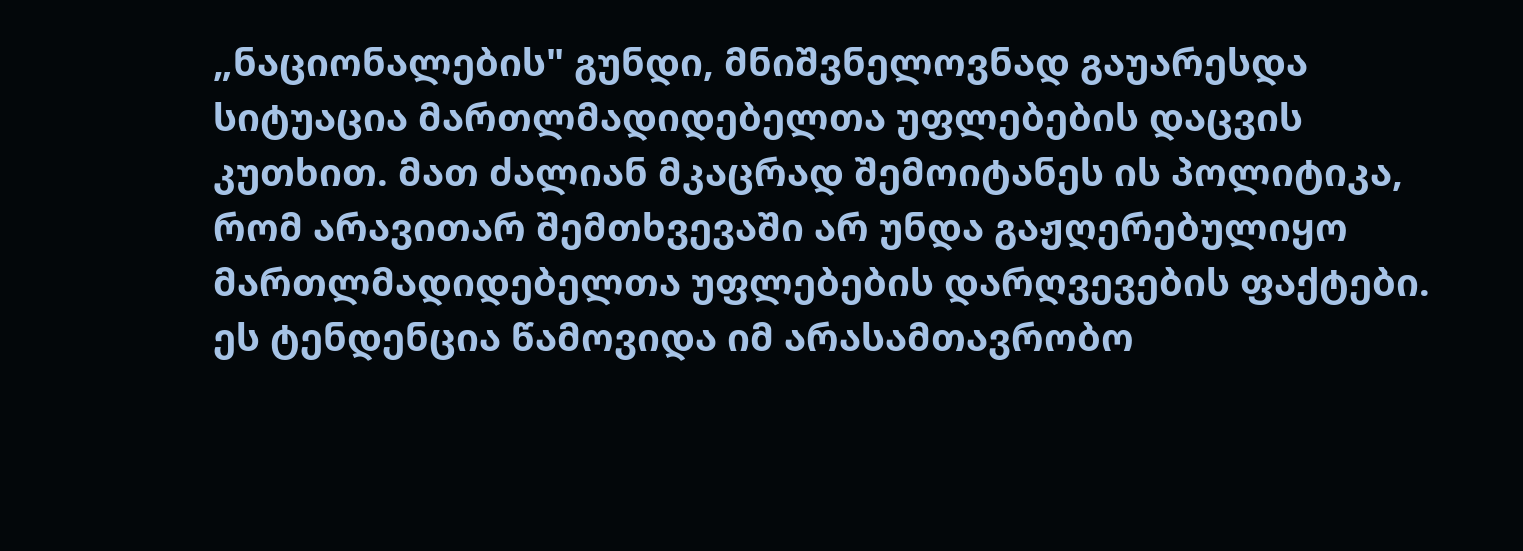„ნაციონალების" გუნდი, მნიშვნელოვნად გაუარესდა სიტუაცია მართლმადიდებელთა უფლებების დაცვის კუთხით. მათ ძალიან მკაცრად შემოიტანეს ის პოლიტიკა, რომ არავითარ შემთხვევაში არ უნდა გაჟღერებულიყო მართლმადიდებელთა უფლებების დარღვევების ფაქტები. ეს ტენდენცია წამოვიდა იმ არასამთავრობო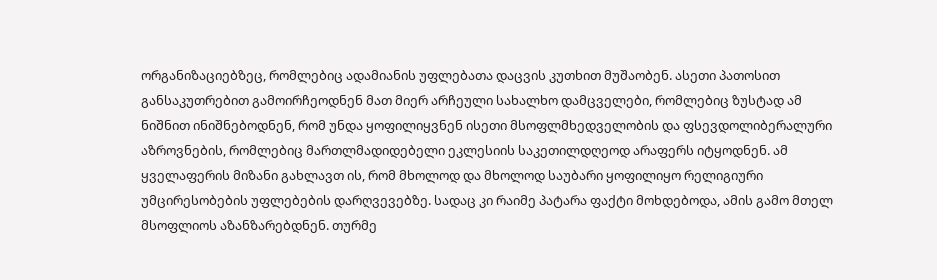ორგანიზაციებზეც, რომლებიც ადამიანის უფლებათა დაცვის კუთხით მუშაობენ. ასეთი პათოსით განსაკუთრებით გამოირჩეოდნენ მათ მიერ არჩეული სახალხო დამცველები, რომლებიც ზუსტად ამ ნიშნით ინიშნებოდნენ, რომ უნდა ყოფილიყვნენ ისეთი მსოფლმხედველობის და ფსევდოლიბერალური აზროვნების, რომლებიც მართლმადიდებელი ეკლესიის საკეთილდღეოდ არაფერს იტყოდნენ. ამ ყველაფერის მიზანი გახლავთ ის, რომ მხოლოდ და მხოლოდ საუბარი ყოფილიყო რელიგიური უმცირესობების უფლებების დარღვევებზე. სადაც კი რაიმე პატარა ფაქტი მოხდებოდა, ამის გამო მთელ მსოფლიოს აზანზარებდნენ. თურმე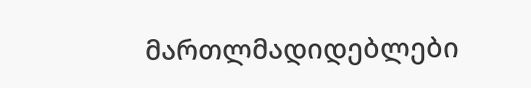მართლმადიდებლები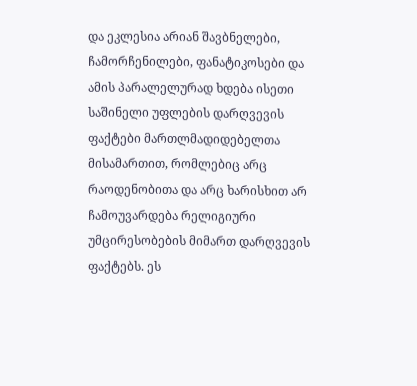და ეკლესია არიან შავბნელები, ჩამორჩენილები, ფანატიკოსები და ამის პარალელურად ხდება ისეთი საშინელი უფლების დარღვევის ფაქტები მართლმადიდებელთა მისამართით, რომლებიც არც რაოდენობითა და არც ხარისხით არ ჩამოუვარდება რელიგიური უმცირესობების მიმართ დარღვევის ფაქტებს. ეს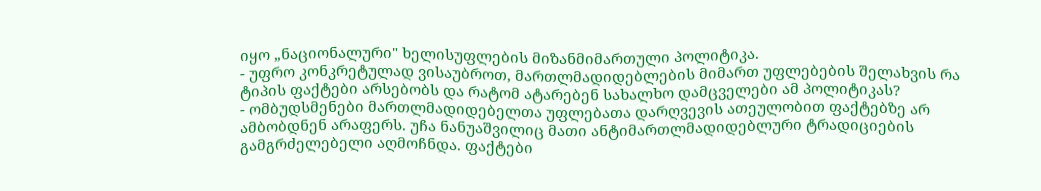იყო „ნაციონალური" ხელისუფლების მიზანმიმართული პოლიტიკა.
- უფრო კონკრეტულად ვისაუბროთ, მართლმადიდებლების მიმართ უფლებების შელახვის რა ტიპის ფაქტები არსებობს და რატომ ატარებენ სახალხო დამცველები ამ პოლიტიკას?
- ომბუდსმენები მართლმადიდებელთა უფლებათა დარღვევის ათეულობით ფაქტებზე არ ამბობდნენ არაფერს. უჩა ნანუაშვილიც მათი ანტიმართლმადიდებლური ტრადიციების გამგრძელებელი აღმოჩნდა. ფაქტები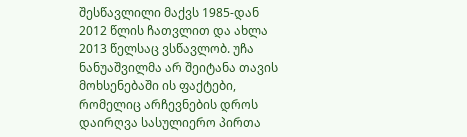შესწავლილი მაქვს 1985-დან 2012 წლის ჩათვლით და ახლა 2013 წელსაც ვსწავლობ. უჩა ნანუაშვილმა არ შეიტანა თავის მოხსენებაში ის ფაქტები, რომელიც არჩევნების დროს დაირღვა სასულიერო პირთა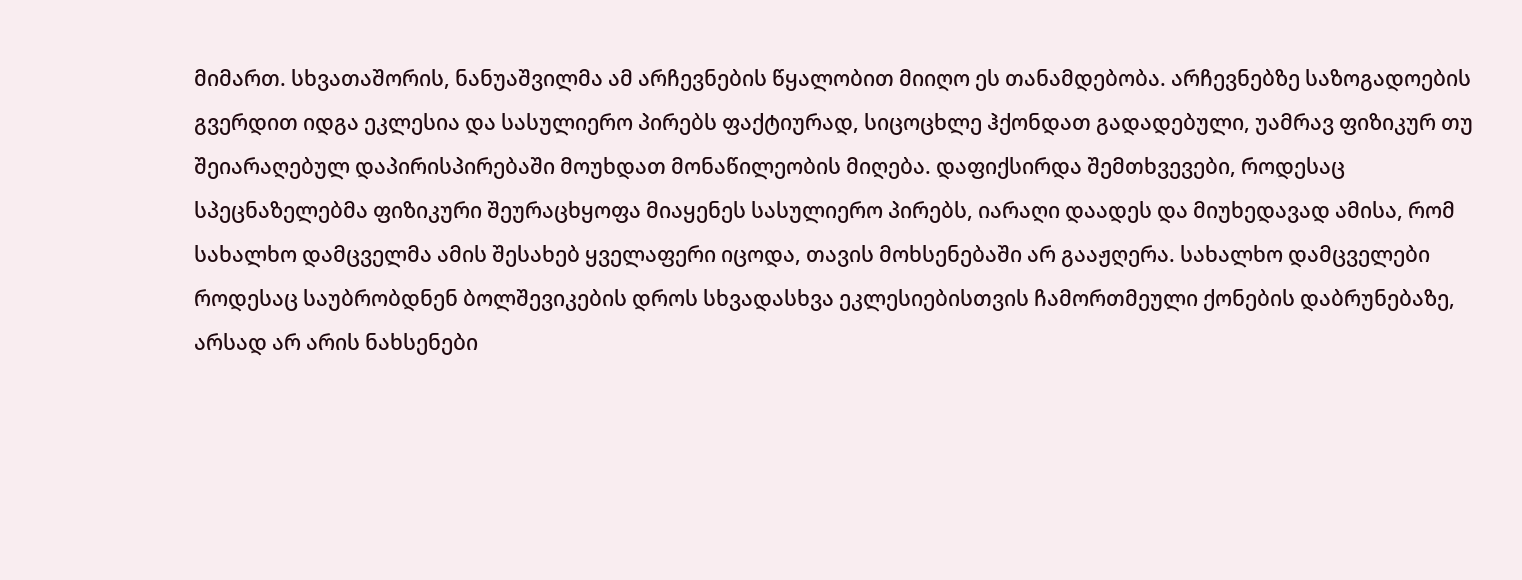მიმართ. სხვათაშორის, ნანუაშვილმა ამ არჩევნების წყალობით მიიღო ეს თანამდებობა. არჩევნებზე საზოგადოების გვერდით იდგა ეკლესია და სასულიერო პირებს ფაქტიურად, სიცოცხლე ჰქონდათ გადადებული, უამრავ ფიზიკურ თუ შეიარაღებულ დაპირისპირებაში მოუხდათ მონაწილეობის მიღება. დაფიქსირდა შემთხვევები, როდესაც სპეცნაზელებმა ფიზიკური შეურაცხყოფა მიაყენეს სასულიერო პირებს, იარაღი დაადეს და მიუხედავად ამისა, რომ სახალხო დამცველმა ამის შესახებ ყველაფერი იცოდა, თავის მოხსენებაში არ გააჟღერა. სახალხო დამცველები როდესაც საუბრობდნენ ბოლშევიკების დროს სხვადასხვა ეკლესიებისთვის ჩამორთმეული ქონების დაბრუნებაზე, არსად არ არის ნახსენები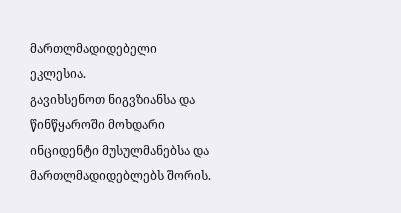მართლმადიდებელი ეკლესია.
გავიხსენოთ ნიგვზიანსა და წინწყაროში მოხდარი ინციდენტი მუსულმანებსა და მართლმადიდებლებს შორის.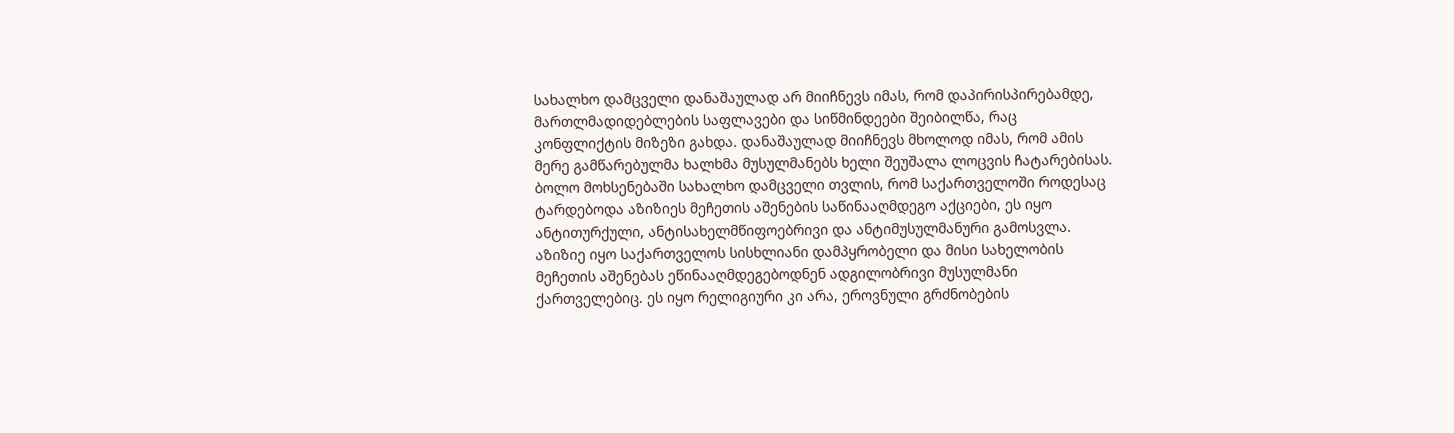სახალხო დამცველი დანაშაულად არ მიიჩნევს იმას, რომ დაპირისპირებამდე, მართლმადიდებლების საფლავები და სიწმინდეები შეიბილწა, რაც კონფლიქტის მიზეზი გახდა. დანაშაულად მიიჩნევს მხოლოდ იმას, რომ ამის მერე გამწარებულმა ხალხმა მუსულმანებს ხელი შეუშალა ლოცვის ჩატარებისას.
ბოლო მოხსენებაში სახალხო დამცველი თვლის, რომ საქართველოში როდესაც ტარდებოდა აზიზიეს მეჩეთის აშენების საწინააღმდეგო აქციები, ეს იყო ანტითურქული, ანტისახელმწიფოებრივი და ანტიმუსულმანური გამოსვლა. აზიზიე იყო საქართველოს სისხლიანი დამპყრობელი და მისი სახელობის მეჩეთის აშენებას ეწინააღმდეგებოდნენ ადგილობრივი მუსულმანი ქართველებიც. ეს იყო რელიგიური კი არა, ეროვნული გრძნობების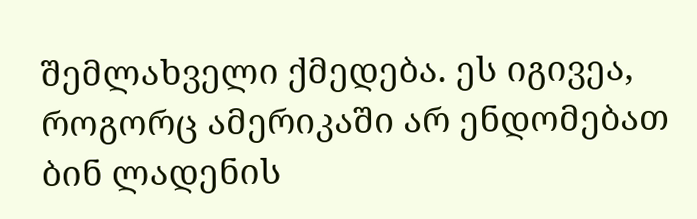შემლახველი ქმედება. ეს იგივეა, როგორც ამერიკაში არ ენდომებათ ბინ ლადენის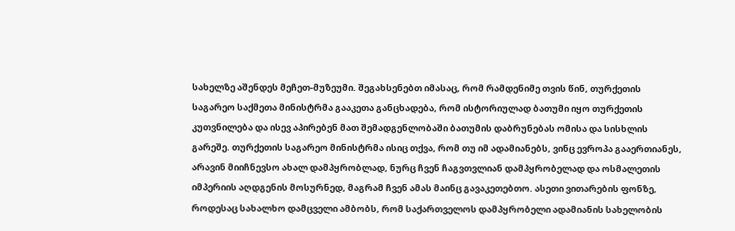სახელზე აშენდეს მეჩეთ-მუზეუმი. შეგახსენებთ იმასაც, რომ რამდენიმე თვის წინ, თურქეთის საგარეო საქმეთა მინისტრმა გააკეთა განცხადება, რომ ისტორიულად ბათუმი იყო თურქეთის კუთვნილება და ისევ აპირებენ მათ შემადგენლობაში ბათუმის დაბრუნებას ომისა და სისხლის გარეშე. თურქეთის საგარეო მინისტრმა ისიც თქვა, რომ თუ იმ ადამიანებს, ვინც ევროპა გააერთიანეს, არავინ მიიჩნევსო ახალ დამპყრობლად, ნურც ჩვენ ჩაგვთვლიან დამპყრობელად და ოსმალეთის იმპერიის აღდგენის მოსურნედ, მაგრამ ჩვენ ამას მაინც გავაკეთებთო. ასეთი ვითარების ფონზე, როდესაც სახალხო დამცველი ამბობს, რომ საქართველოს დამპყრობელი ადამიანის სახელობის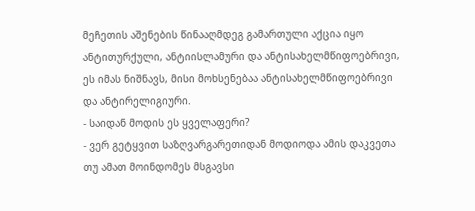მეჩეთის აშენების წინააღმდეგ გამართული აქცია იყო ანტითურქული, ანტიისლამური და ანტისახელმწიფოებრივი, ეს იმას ნიშნავს, მისი მოხსენებაა ანტისახელმწიფოებრივი და ანტირელიგიური.
- საიდან მოდის ეს ყველაფერი?
- ვერ გეტყვით საზღვარგარეთიდან მოდიოდა ამის დაკვეთა თუ ამათ მოინდომეს მსგავსი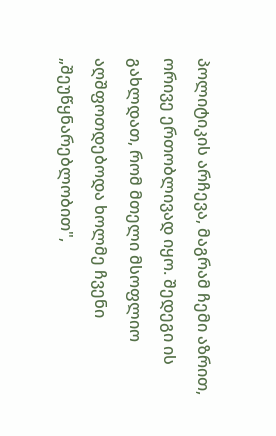პოლიტიკის არჩევა, მაგრამ ჩემი აზრით, ორივე ერთობლივად იყო. შედეგი ის გახლდათ, რომ მთელი მსოფლიო აღშფოთდებოდა ხოლმე ჩვენი „შეუწყნარებლობით",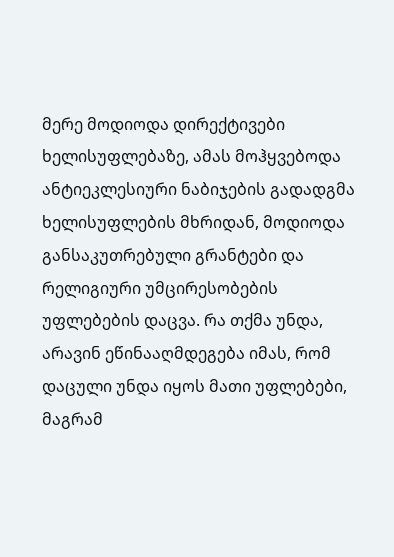მერე მოდიოდა დირექტივები ხელისუფლებაზე, ამას მოჰყვებოდა ანტიეკლესიური ნაბიჯების გადადგმა ხელისუფლების მხრიდან, მოდიოდა განსაკუთრებული გრანტები და რელიგიური უმცირესობების უფლებების დაცვა. რა თქმა უნდა, არავინ ეწინააღმდეგება იმას, რომ დაცული უნდა იყოს მათი უფლებები, მაგრამ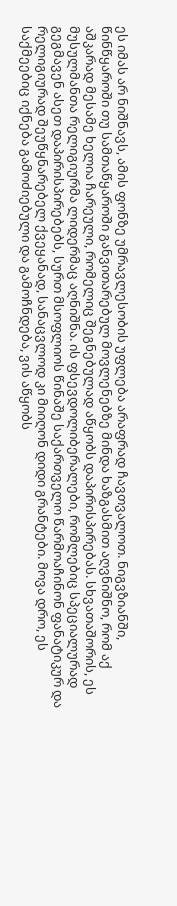ეს იმას არ ნიშნავს, ამის ფონზე უმრავლესობის უფლება არაფრად ჩავთვალოთ. ნიგვზიანში, წინწყაროში თუ სამთაწყაროში განვითარებულ მოვლენებზე მინდა ხაზგასმით აღვნიშნო, რომ აქ აშკარად მესამე ხელია ჩარეული, რომელიც შეგნებულად აწყობს დაპირისპირებას. სხვათაშორის, ეს მუსულმანთა რელიგიურმა ლიდერმაც აღნიშნა. ის ფსევდოლიბერალები, რომლებიც სპეციალურად გეგმავენ ასეთ დაპირისპირებებს, სურთ მსოფლიოს წინაშე საქართველო წარმოაჩინონ ფანატიკურ და რელიგიურად შეუწყნარებელ ქვეყანად, სანაცვლოდ კი მიიღონ დიდი გრანტები. მოვა დრო, ეს საქმეებიც იქნება გამოძიებული და გამოჩნდება, ვის აწყობს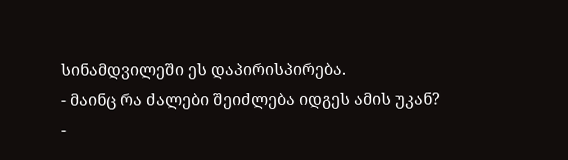სინამდვილეში ეს დაპირისპირება.
- მაინც რა ძალები შეიძლება იდგეს ამის უკან?
-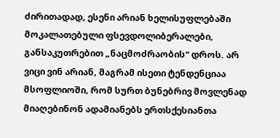ძირითადად, ესენი არიან ხელისუფლებაში მოკალათებული ფსევდოლიბერალები, განსაკუთრებით „ნაცმოძრაობის" დროს. არ ვიცი ვინ არიან, მაგრამ ისეთი ტენდენციაა მსოფლიოში, რომ სურთ ბუნებრივ მოვლენად მიაღებინონ ადამიანებს ერთსქესიანთა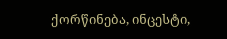ქორწინება, ინცესტი,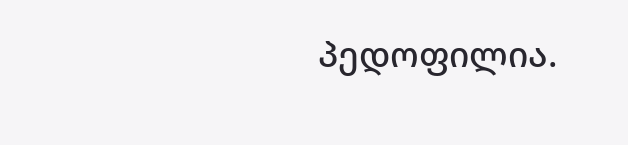პედოფილია.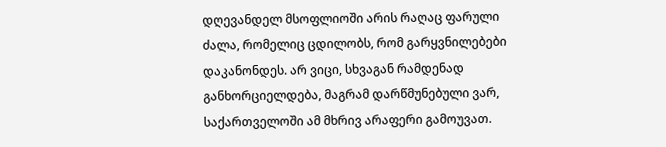დღევანდელ მსოფლიოში არის რაღაც ფარული ძალა, რომელიც ცდილობს, რომ გარყვნილებები დაკანონდეს. არ ვიცი, სხვაგან რამდენად განხორციელდება, მაგრამ დარწმუნებული ვარ, საქართველოში ამ მხრივ არაფერი გამოუვათ.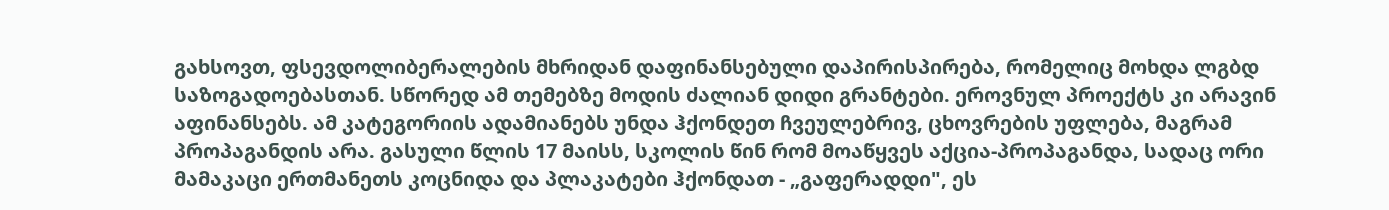გახსოვთ, ფსევდოლიბერალების მხრიდან დაფინანსებული დაპირისპირება, რომელიც მოხდა ლგბდ საზოგადოებასთან. სწორედ ამ თემებზე მოდის ძალიან დიდი გრანტები. ეროვნულ პროექტს კი არავინ აფინანსებს. ამ კატეგორიის ადამიანებს უნდა ჰქონდეთ ჩვეულებრივ, ცხოვრების უფლება, მაგრამ პროპაგანდის არა. გასული წლის 17 მაისს, სკოლის წინ რომ მოაწყვეს აქცია-პროპაგანდა, სადაც ორი მამაკაცი ერთმანეთს კოცნიდა და პლაკატები ჰქონდათ - „გაფერადდი", ეს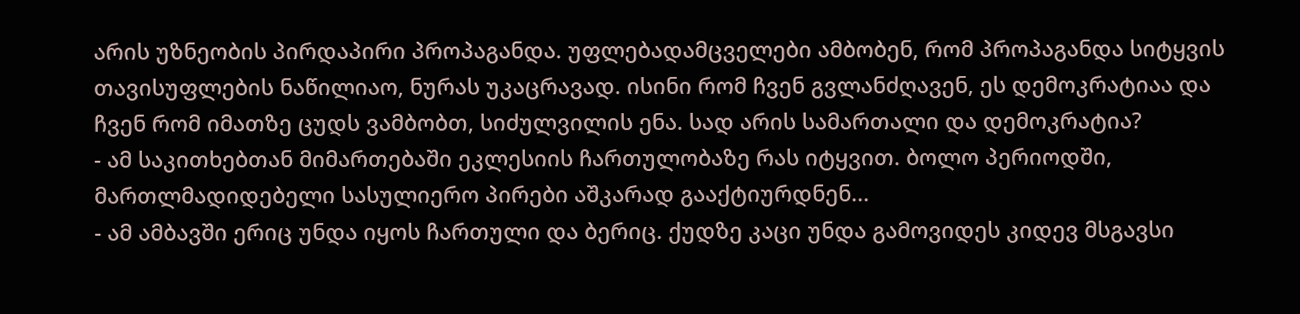არის უზნეობის პირდაპირი პროპაგანდა. უფლებადამცველები ამბობენ, რომ პროპაგანდა სიტყვის თავისუფლების ნაწილიაო, ნურას უკაცრავად. ისინი რომ ჩვენ გვლანძღავენ, ეს დემოკრატიაა და ჩვენ რომ იმათზე ცუდს ვამბობთ, სიძულვილის ენა. სად არის სამართალი და დემოკრატია?
- ამ საკითხებთან მიმართებაში ეკლესიის ჩართულობაზე რას იტყვით. ბოლო პერიოდში, მართლმადიდებელი სასულიერო პირები აშკარად გააქტიურდნენ...
- ამ ამბავში ერიც უნდა იყოს ჩართული და ბერიც. ქუდზე კაცი უნდა გამოვიდეს კიდევ მსგავსი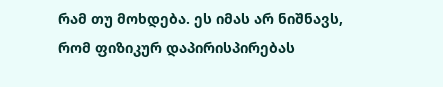რამ თუ მოხდება. ეს იმას არ ნიშნავს, რომ ფიზიკურ დაპირისპირებას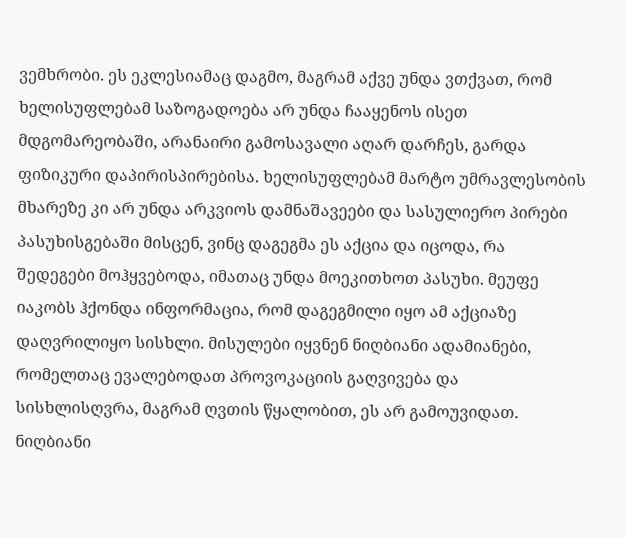ვემხრობი. ეს ეკლესიამაც დაგმო, მაგრამ აქვე უნდა ვთქვათ, რომ ხელისუფლებამ საზოგადოება არ უნდა ჩააყენოს ისეთ მდგომარეობაში, არანაირი გამოსავალი აღარ დარჩეს, გარდა ფიზიკური დაპირისპირებისა. ხელისუფლებამ მარტო უმრავლესობის მხარეზე კი არ უნდა არკვიოს დამნაშავეები და სასულიერო პირები პასუხისგებაში მისცენ, ვინც დაგეგმა ეს აქცია და იცოდა, რა შედეგები მოჰყვებოდა, იმათაც უნდა მოეკითხოთ პასუხი. მეუფე იაკობს ჰქონდა ინფორმაცია, რომ დაგეგმილი იყო ამ აქციაზე დაღვრილიყო სისხლი. მისულები იყვნენ ნიღბიანი ადამიანები, რომელთაც ევალებოდათ პროვოკაციის გაღვივება და სისხლისღვრა, მაგრამ ღვთის წყალობით, ეს არ გამოუვიდათ. ნიღბიანი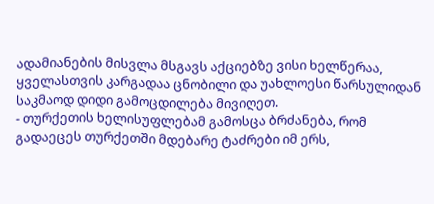ადამიანების მისვლა მსგავს აქციებზე ვისი ხელწერაა, ყველასთვის კარგადაა ცნობილი და უახლოესი წარსულიდან საკმაოდ დიდი გამოცდილება მივიღეთ.
- თურქეთის ხელისუფლებამ გამოსცა ბრძანება, რომ გადაეცეს თურქეთში მდებარე ტაძრები იმ ერს,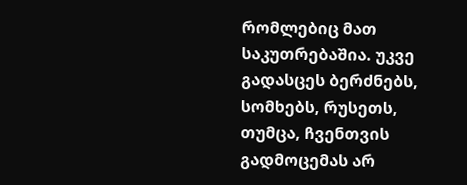რომლებიც მათ საკუთრებაშია. უკვე გადასცეს ბერძნებს, სომხებს, რუსეთს, თუმცა, ჩვენთვის გადმოცემას არ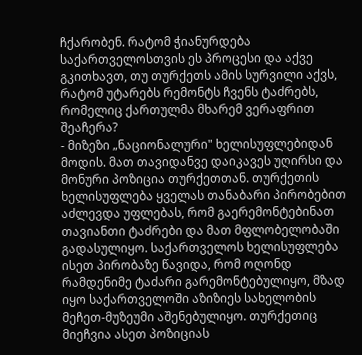ჩქარობენ. რატომ ჭიანურდება საქართველოსთვის ეს პროცესი და აქვე გკითხავთ, თუ თურქეთს ამის სურვილი აქვს, რატომ უტარებს რემონტს ჩვენს ტაძრებს, რომელიც ქართულმა მხარემ ვერაფრით შეაჩერა?
- მიზეზი „ნაციონალური" ხელისუფლებიდან მოდის. მათ თავიდანვე დაიკავეს უღირსი და მონური პოზიცია თურქეთთან. თურქეთის ხელისუფლება ყველას თანაბარი პირობებით აძლევდა უფლებას, რომ გაერემონტებინათ თავიანთი ტაძრები და მათ მფლობელობაში გადასულიყო. საქართველოს ხელისუფლება ისეთ პირობაზე წავიდა, რომ ოღონდ რამდენიმე ტაძარი გარემონტებულიყო, მზად იყო საქართველოში აზიზიეს სახელობის მეჩეთ-მუზეუმი აშენებულიყო. თურქეთიც მიეჩვია ასეთ პოზიციას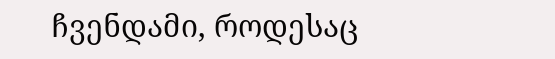ჩვენდამი, როდესაც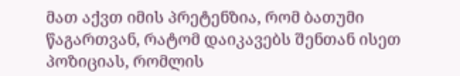მათ აქვთ იმის პრეტენზია, რომ ბათუმი წაგართვან, რატომ დაიკავებს შენთან ისეთ პოზიციას, რომლის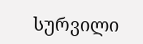სურვილი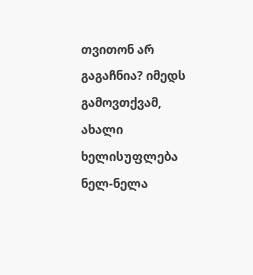თვითონ არ გაგაჩნია? იმედს გამოვთქვამ, ახალი ხელისუფლება ნელ-ნელა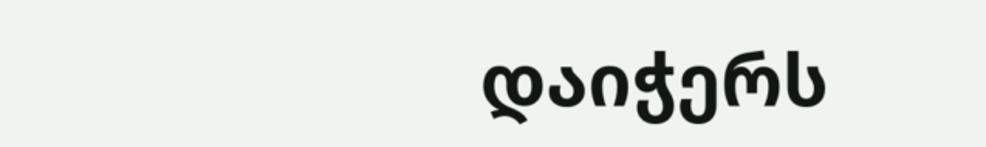დაიჭერს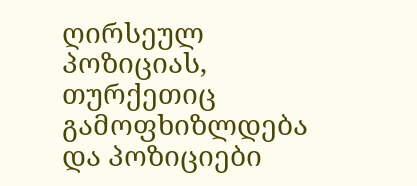ღირსეულ პოზიციას, თურქეთიც გამოფხიზლდება და პოზიციები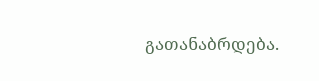გათანაბრდება.